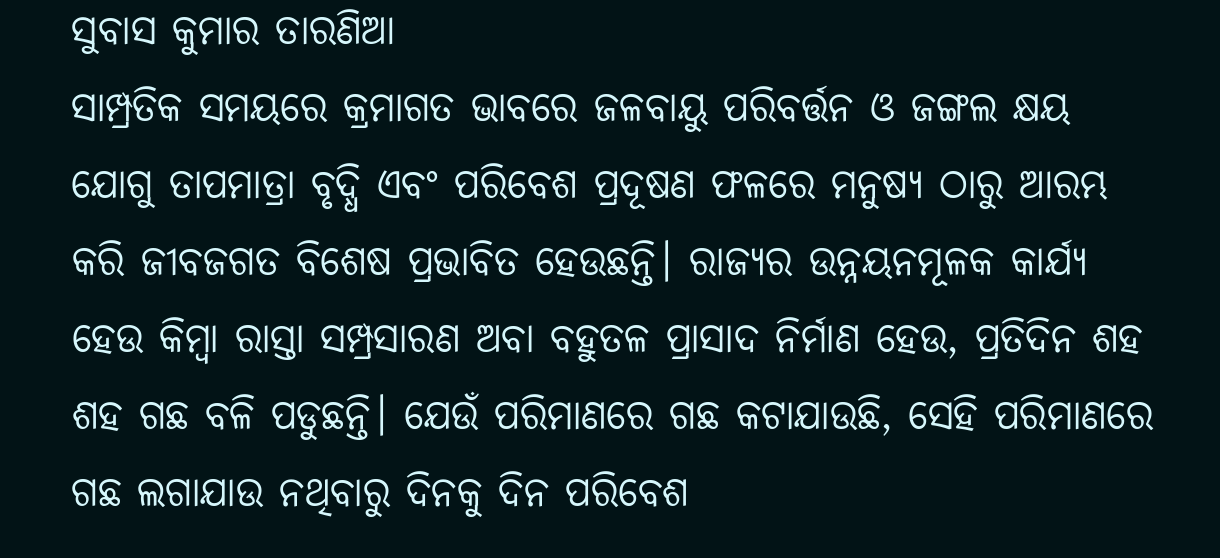ସୁବାସ କୁମାର ତାରଣିଆ
ସାମ୍ପ୍ରତିକ ସମୟରେ କ୍ରମାଗତ ଭାବରେ ଜଳବାୟୁ ପରିବର୍ତ୍ତନ ଓ ଜଙ୍ଗଲ କ୍ଷୟ ଯୋଗୁ ତାପମାତ୍ରା ବୃଦ୍ଧି ଏବଂ ପରିବେଶ ପ୍ରଦୂଷଣ ଫଳରେ ମନୁଷ୍ୟ ଠାରୁ ଆରମ୍ଭ କରି ଜୀବଜଗତ ବିଶେଷ ପ୍ରଭାବିତ ହେଉଛନ୍ତି। ରାଜ୍ୟର ଉନ୍ନୟନମୂଳକ କାର୍ଯ୍ୟ ହେଉ କିମ୍ବା ରାସ୍ତା ସମ୍ପ୍ରସାରଣ ଅବା ବହୁତଳ ପ୍ରାସାଦ ନିର୍ମାଣ ହେଉ, ପ୍ରତିଦିନ ଶହ ଶହ ଗଛ ବଳି ପଡୁଛନ୍ତି। ଯେଉଁ ପରିମାଣରେ ଗଛ କଟାଯାଉଛି, ସେହି ପରିମାଣରେ ଗଛ ଲଗାଯାଉ ନଥିବାରୁ ଦିନକୁ ଦିନ ପରିବେଶ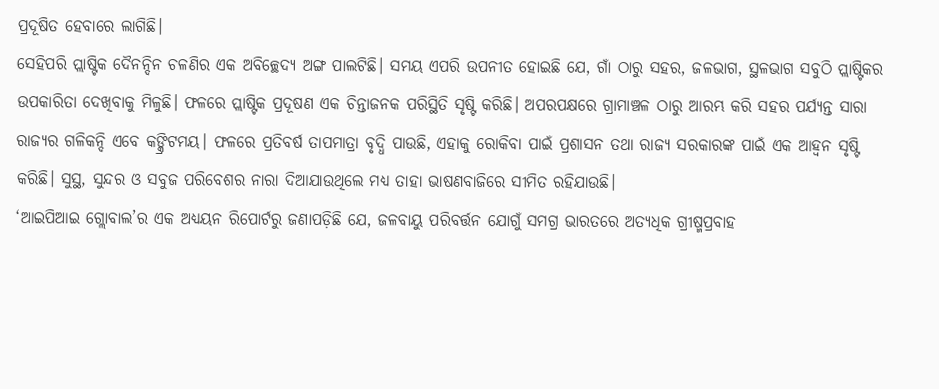ପ୍ରଦୂଷିତ ହେବାରେ ଲାଗିଛି।
ସେହିପରି ପ୍ଲାଷ୍ଟିକ ଦୈନନ୍ଦିନ ଚଳଣିର ଏକ ଅବିଚ୍ଛେଦ୍ୟ ଅଙ୍ଗ ପାଲଟିଛି। ସମୟ ଏପରି ଉପନୀତ ହୋଇଛି ଯେ, ଗାଁ ଠାରୁ ସହର, ଜଳଭାଗ, ସ୍ଥଳଭାଗ ସବୁଠି ପ୍ଲାଷ୍ଟିକର ଉପକାରିତା ଦେଖିବାକୁ ମିଳୁଛି। ଫଳରେ ପ୍ଲାଷ୍ଟିକ ପ୍ରଦୂଷଣ ଏକ ଚିନ୍ତାଜନକ ପରିସ୍ଥିତି ସୃଷ୍ଟି କରିଛି। ଅପରପକ୍ଷରେ ଗ୍ରାମାଞ୍ଚଳ ଠାରୁ ଆରମ୍ଭ କରି ସହର ପର୍ଯ୍ୟନ୍ତ ସାରା ରାଜ୍ୟର ଗଳିକନ୍ଦି ଏବେ କଙ୍କ୍ରିଟମୟ। ଫଳରେ ପ୍ରତିବର୍ଷ ତାପମାତ୍ରା ବୃଦ୍ଧି ପାଉଛି, ଏହାକୁ ରୋକିବା ପାଇଁ ପ୍ରଶାସନ ତଥା ରାଜ୍ୟ ସରକାରଙ୍କ ପାଇଁ ଏକ ଆହ୍ୱନ ସୃଷ୍ଟି କରିଛି। ସୁସ୍ଥ, ସୁନ୍ଦର ଓ ସବୁଜ ପରିବେଶର ନାରା ଦିଆଯାଉଥିଲେ ମଧ୍ୟ ତାହା ଭାଷଣବାଜିରେ ସୀମିତ ରହିଯାଉଛି।
‘ଆଇପିଆଇ ଗ୍ଲୋବାଲ’ର ଏକ ଅଧ୍ୟୟନ ରିପୋର୍ଟରୁ ଜଣାପଡ଼ିଛି ଯେ, ଜଳବାୟୁ ପରିବର୍ତ୍ତନ ଯୋଗୁଁ ସମଗ୍ର ଭାରତରେ ଅତ୍ୟଧିକ ଗ୍ରୀଷ୍ମପ୍ରବାହ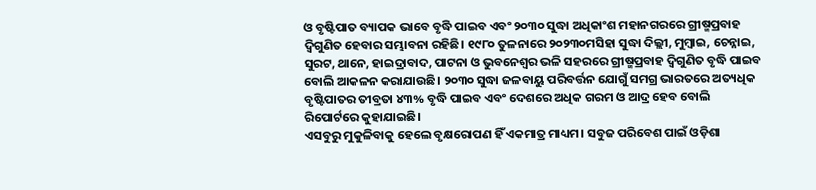ଓ ବୃଷ୍ଟିପାତ ବ୍ୟାପକ ଭାବେ ବୃଦ୍ଧି ପାଇବ ଏବଂ ୨୦୩୦ ସୁଦ୍ଧା ଅଧିକାଂଶ ମହାନଗରରେ ଗ୍ରୀଷ୍ମପ୍ରବାହ ଦ୍ୱିଗୁଣିତ ହେବାର ସମ୍ଭାବନା ରହିଛି। ୧୯୮୦ ତୁଳନାରେ ୨୦୨୩୦ମସିହା ସୁଦ୍ଧା ଦିଲ୍ଲୀ, ମୁମ୍ବାଇ, ଚେନ୍ନାଇ, ସୁରଟ, ଥାନେ, ହାଇଦ୍ରାବାଦ, ପାଟନା ଓ ଭୁବନେଶ୍ୱର ଭଳି ସହରରେ ଗ୍ରୀଷ୍ମପ୍ରବାହ ଦ୍ୱିଗୁଣିତ ବୃଦ୍ଧି ପାଇବ ବୋଲି ଆକଳନ କରାଯାଉଛି। ୨୦୩୦ ସୁଦ୍ଧା ଜଳବାୟୁ ପରିବର୍ତ୍ତନ ଯୋଗୁଁ ସମଗ୍ର ଭାରତରେ ଅତ୍ୟଧିକ ବୃଷ୍ଟିପାତର ତୀବ୍ରତା ୪୩% ବୃଦ୍ଧି ପାଇବ ଏବଂ ଦେଶରେ ଅଧିକ ଗରମ ଓ ଆଦ୍ର ହେବ ବୋଲି ରିପୋର୍ଟରେ କୁହାଯାଇଛି।
ଏସବୁରୁ ମୁକୁଳିବାକୁ ହେଲେ ବୃକ୍ଷରୋପଣ ହିଁ ଏକମାତ୍ର ମାଧ୍ୟମ। ସବୁଜ ପରିବେଶ ପାଇଁ ଓଡ଼ିଶା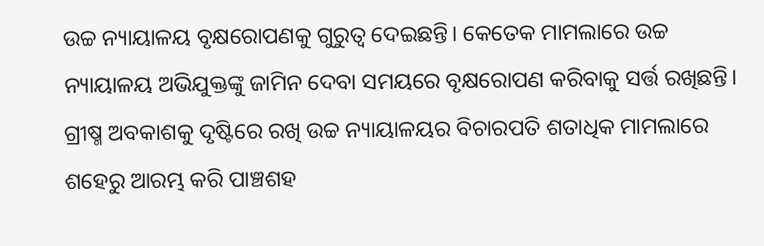ଉଚ୍ଚ ନ୍ୟାୟାଳୟ ବୃକ୍ଷରୋପଣକୁ ଗୁରୁତ୍ୱ ଦେଇଛନ୍ତି। କେତେକ ମାମଲାରେ ଉଚ୍ଚ ନ୍ୟାୟାଳୟ ଅଭିଯୁକ୍ତଙ୍କୁ ଜାମିନ ଦେବା ସମୟରେ ବୃକ୍ଷରୋପଣ କରିବାକୁ ସର୍ତ୍ତ ରଖିଛନ୍ତି। ଗ୍ରୀଷ୍ମ ଅବକାଶକୁ ଦୃଷ୍ଟିରେ ରଖି ଉଚ୍ଚ ନ୍ୟାୟାଳୟର ବିଚାରପତି ଶତାଧିକ ମାମଲାରେ ଶହେରୁ ଆରମ୍ଭ କରି ପାଞ୍ଚଶହ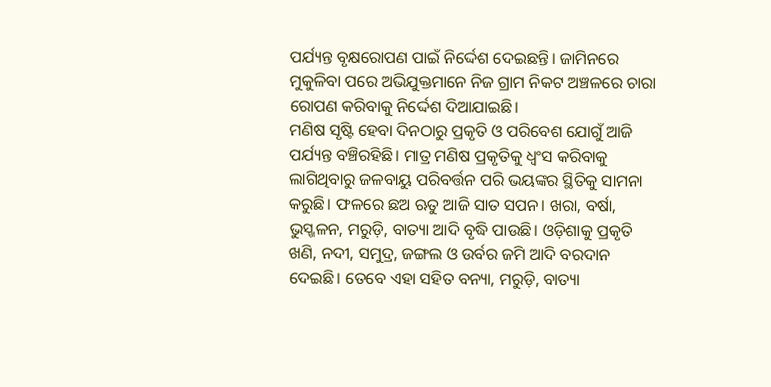ପର୍ଯ୍ୟନ୍ତ ବୃକ୍ଷରୋପଣ ପାଇଁ ନିର୍ଦ୍ଦେଶ ଦେଇଛନ୍ତି। ଜାମିନରେ ମୁକୁଳିବା ପରେ ଅଭିଯୁକ୍ତମାନେ ନିଜ ଗ୍ରାମ ନିକଟ ଅଞ୍ଚଳରେ ଚାରା ରୋପଣ କରିବାକୁ ନିର୍ଦ୍ଦେଶ ଦିଆଯାଇଛି।
ମଣିଷ ସୃଷ୍ଟି ହେବା ଦିନଠାରୁ ପ୍ରକୃତି ଓ ପରିବେଶ ଯୋଗୁଁ ଆଜି ପର୍ଯ୍ୟନ୍ତ ବଞ୍ଚିରହିଛି। ମାତ୍ର ମଣିଷ ପ୍ରକୃତିକୁ ଧ୍ୱଂସ କରିବାକୁ ଲାଗିଥିବାରୁ ଜଳବାୟୁ ପରିବର୍ତ୍ତନ ପରି ଭୟଙ୍କର ସ୍ଥିତିକୁ ସାମନା କରୁଛି। ଫଳରେ ଛଅ ଋତୁ ଆଜି ସାତ ସପନ। ଖରା, ବର୍ଷା, ଭୁସ୍ଖଳନ, ମରୁଡ଼ି, ବାତ୍ୟା ଆଦି ବୃଦ୍ଧି ପାଉଛି। ଓଡ଼ିଶାକୁ ପ୍ରକୃତି ଖଣି, ନଦୀ, ସମୁଦ୍ର, ଜଙ୍ଗଲ ଓ ଉର୍ବର ଜମି ଆଦି ବରଦାନ ଦେଇଛି। ତେବେ ଏହା ସହିତ ବନ୍ୟା, ମରୁଡ଼ି, ବାତ୍ୟା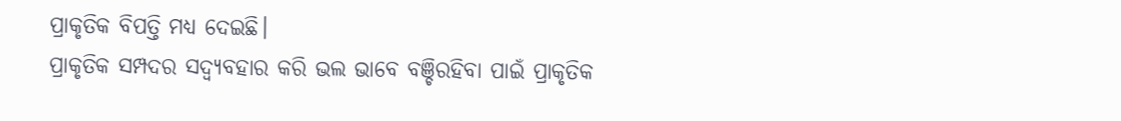ପ୍ରାକୃତିକ ବିପତ୍ତି ମଧ୍ୟ ଦେଇଛି।
ପ୍ରାକୃତିକ ସମ୍ପଦର ସଦ୍ବ୍ୟବହାର କରି ଭଲ ଭାବେ ବଞ୍ଚିରହିବା ପାଇଁ ପ୍ରାକୃତିକ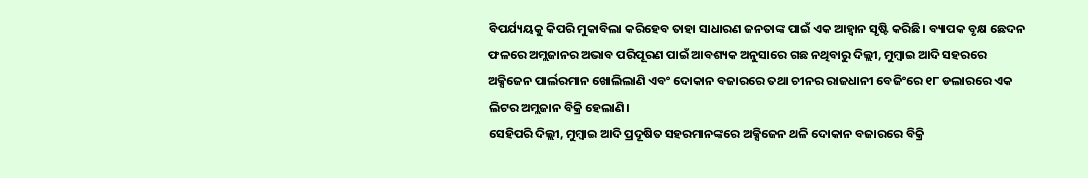ବିପର୍ଯ୍ୟୟକୁ କିପରି ମୁକାବିଲା କରିହେବ ତାହା ସାଧାରଣ ଜନତାଙ୍କ ପାଇଁ ଏକ ଆହ୍ୱାନ ସୃଷ୍ଟି କରିଛି। ବ୍ୟାପକ ବୃକ୍ଷ ଛେଦନ ଫଳରେ ଅମ୍ଲଜାନର ଅଭାବ ପରିପୂରଣ ପାଇଁ ଆବଶ୍ୟକ ଅନୁସାରେ ଗଛ ନଥିବାରୁ ଦିଲ୍ଲୀ, ମୁମ୍ବାଇ ଆଦି ସହରରେ ଅକ୍ସିଜେନ ପାର୍ଲରମାନ ଖୋଲିଲାଣି ଏବଂ ଦୋକାନ ବଜାରରେ ତଥା ଚୀନର ରାଜଧାନୀ ବେଜିଂରେ ୧୮ ଡଲାରରେ ଏକ ଲିଟର ଅମ୍ଲଜାନ ବିକ୍ରି ହେଲାଣି।
ସେହିପରି ଦିଲ୍ଲୀ, ମୁମ୍ବାଇ ଆଦି ପ୍ରଦୂଷିତ ସହରମାନଙ୍କରେ ଅକ୍ସିଜେନ ଥଳି ଦୋକାନ ବଜାରରେ ବିକ୍ରି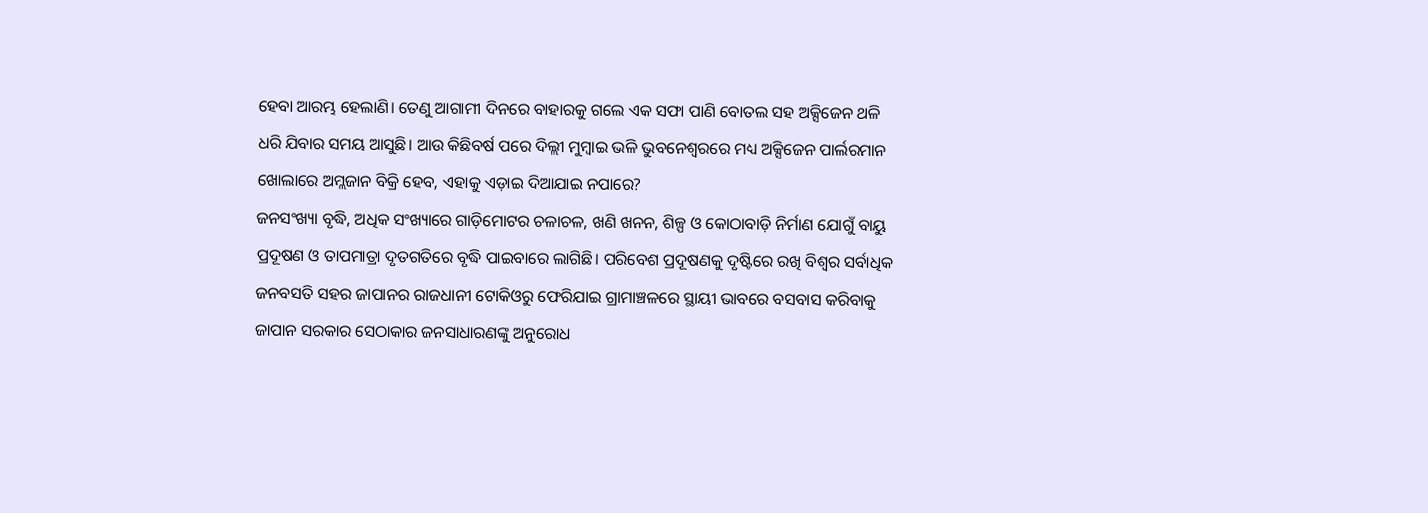ହେବା ଆରମ୍ଭ ହେଲାଣି। ତେଣୁ ଆଗାମୀ ଦିନରେ ବାହାରକୁ ଗଲେ ଏକ ସଫା ପାଣି ବୋତଲ ସହ ଅକ୍ସିଜେନ ଥଳି ଧରି ଯିବାର ସମୟ ଆସୁଛି। ଆଉ କିଛିବର୍ଷ ପରେ ଦିଲ୍ଲୀ ମୁମ୍ବାଇ ଭଳି ଭୁବନେଶ୍ୱରରେ ମଧ୍ୟ ଅକ୍ସିଜେନ ପାର୍ଲରମାନ ଖୋଲାରେ ଅମ୍ଲଜାନ ବିକ୍ରି ହେବ, ଏହାକୁ ଏଡ଼ାଇ ଦିଆଯାଇ ନପାରେ?
ଜନସଂଖ୍ୟା ବୃଦ୍ଧି, ଅଧିକ ସଂଖ୍ୟାରେ ଗାଡ଼ିମୋଟର ଚଳାଚଳ, ଖଣି ଖନନ, ଶିଳ୍ପ ଓ କୋଠାବାଡ଼ି ନିର୍ମାଣ ଯୋଗୁଁ ବାୟୁ ପ୍ରଦୂଷଣ ଓ ତାପମାତ୍ରା ଦୃତଗତିରେ ବୃଦ୍ଧି ପାଇବାରେ ଲାଗିଛି। ପରିବେଶ ପ୍ରଦୂଷଣକୁ ଦୃଷ୍ଟିରେ ରଖି ବିଶ୍ୱର ସର୍ବାଧିକ ଜନବସତି ସହର ଜାପାନର ରାଜଧାନୀ ଟୋକିଓରୁ ଫେରିଯାଇ ଗ୍ରାମାଞ୍ଚଳରେ ସ୍ଥାୟୀ ଭାବରେ ବସବାସ କରିବାକୁ ଜାପାନ ସରକାର ସେଠାକାର ଜନସାଧାରଣଙ୍କୁ ଅନୁରୋଧ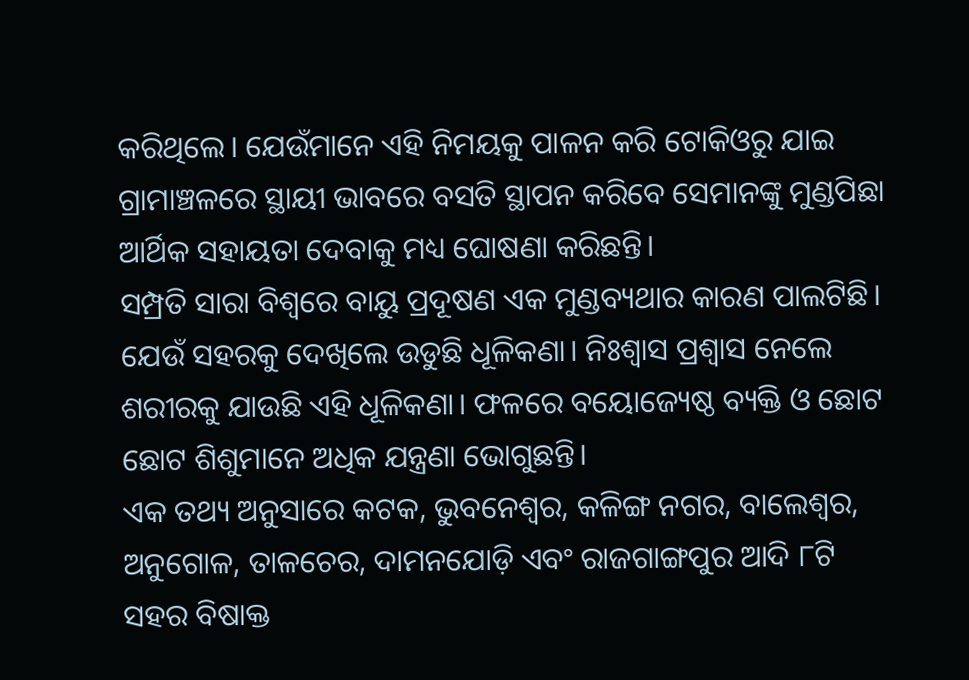କରିଥିଲେ। ଯେଉଁମାନେ ଏହି ନିମୟକୁ ପାଳନ କରି ଟୋକିଓରୁ ଯାଇ ଗ୍ରାମାଞ୍ଚଳରେ ସ୍ଥାୟୀ ଭାବରେ ବସତି ସ୍ଥାପନ କରିବେ ସେମାନଙ୍କୁ ମୁଣ୍ଡପିଛା ଆର୍ଥିକ ସହାୟତା ଦେବାକୁ ମଧ୍ୟ ଘୋଷଣା କରିଛନ୍ତି।
ସମ୍ପ୍ରତି ସାରା ବିଶ୍ୱରେ ବାୟୁ ପ୍ରଦୂଷଣ ଏକ ମୁଣ୍ଡବ୍ୟଥାର କାରଣ ପାଲଟିଛି। ଯେଉଁ ସହରକୁ ଦେଖିଲେ ଉଡୁଛି ଧୂଳିକଣା। ନିଃଶ୍ୱାସ ପ୍ରଶ୍ୱାସ ନେଲେ ଶରୀରକୁ ଯାଉଛି ଏହି ଧୂଳିକଣା। ଫଳରେ ବୟୋଜ୍ୟେଷ୍ଠ ବ୍ୟକ୍ତି ଓ ଛୋଟ ଛୋଟ ଶିଶୁମାନେ ଅଧିକ ଯନ୍ତ୍ରଣା ଭୋଗୁଛନ୍ତି।
ଏକ ତଥ୍ୟ ଅନୁସାରେ କଟକ, ଭୁବନେଶ୍ୱର, କଳିଙ୍ଗ ନଗର, ବାଲେଶ୍ୱର, ଅନୁଗୋଳ, ତାଳଚେର, ଦାମନଯୋଡ଼ି ଏବଂ ରାଜଗାଙ୍ଗପୁର ଆଦି ୮ଟି ସହର ବିଷାକ୍ତ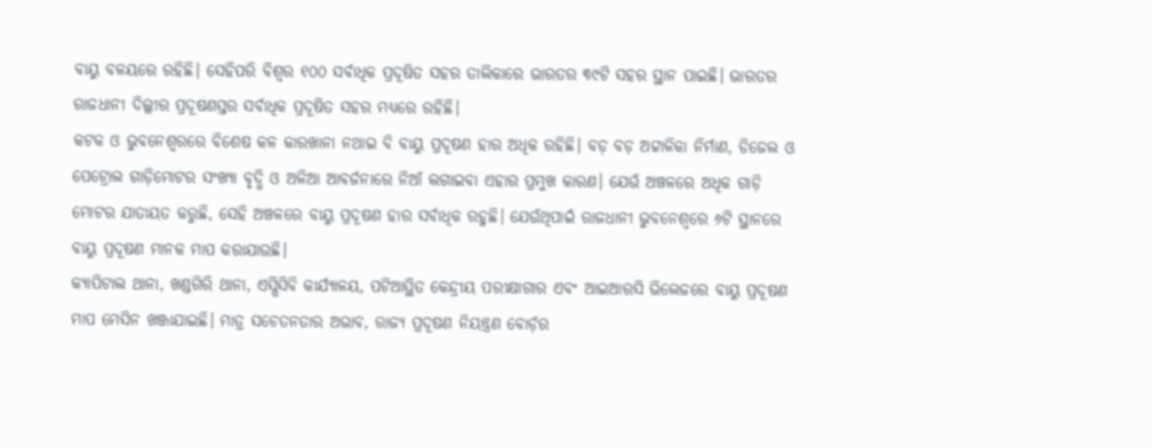ବାୟୁ ବଳୟରେ ରହିଛି। ସେହିପରି ବିଶ୍ୱର ୧୦୦ ସର୍ବାଧିକ ପ୍ରଦୂଷିତ ସହର ତାଲିକାରେ ଭାରତର ୩୯ଟି ସହର ସ୍ଥାନ ପାଇଛି। ଭାରତର ରାଜଧାନୀ ଦିଲ୍ଲୀର ପ୍ରଦୂଷଣସ୍ତର ସର୍ବାଧିକ ପ୍ରଦୂଷିତ ସହର ମଧ୍ୟରେ ରହିଛି।
କଟକ ଓ ଭୁବନେଶ୍ୱରରେ ବିଶେଷ କଳ କାରଖାନା ନଥାଇ ବି ବାୟୁ ପ୍ରଦୂଷଣ ହାର ଅଧିକ ରହିଛି। ବଡ଼ ବଡ଼ ଅଟ୍ଟାଳିକା ନିର୍ମାଣ, ଡିଜେଲ ଓ ପେଟ୍ରୋଲ ଗାଡ଼ିମୋଟର ସଂଖ୍ୟା ବୃଦ୍ଧି ଓ ଅଳିଆ ଆବର୍ଜନାରେ ନିଆଁ ଲଗାଇବା ଏହାର ପ୍ରମୁଖ କାରଣ। ଯେଉଁ ଅଞ୍ଚଳରେ ଅଧିକ ଗାଡ଼ି ମୋଟର ଯାତାୟତ କରୁଛି, ସେହି ଅଞ୍ଚଳରେ ବାୟୁ ପ୍ରଦୂଷଣ ହାର ସର୍ବାଧିକ ରହୁଛି। ଯେଉଁଥିପାଇଁ ରାଜଧାନୀ ଭୁବନେଶ୍ୱରେ ୬ଟି ସ୍ଥାନରେ ବାୟୁ ପ୍ରଦୂଷଣ ମାନକ ମାପ କରାଯାଉଛି।
କ୍ୟାପିଟାଲ ଥାନା, ଖଣ୍ଡଗିରି ଥାନା, ଏସ୍ପିସିବି କାର୍ଯ୍ୟାଳୟ, ପଟିଆସ୍ଥିତ କେନ୍ଦ୍ରୀୟ ପରୀକ୍ଷାଗାର ଏବଂ ଆଇଆରସି ଭିଲେଜରେ ବାୟୁ ପ୍ରଦୂଷଣ ମାପ ମେସିନ ଖଞ୍ଜାଯାଇଛି। ମାତ୍ର ସଚେତନତାର ଅଭାବ, ରାଜ୍ୟ ପ୍ରଦୂଷଣ ନିୟନ୍ତ୍ରଣ ବୋର୍ଡ଼ର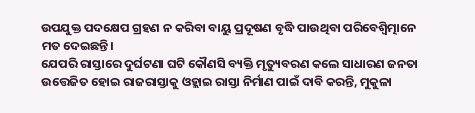ଉପଯୁକ୍ତ ପଦକ୍ଷେପ ଗ୍ରହଣ ନ କରିବା ବାୟୁ ପ୍ରଦୂଷଣ ବୃଦ୍ଧି ପାଉଥିବା ପରିବେଶ୍ବିତ୍ମାନେ ମତ ଦେଇଛନ୍ତି।
ଯେପରି ରାସ୍ତାରେ ଦୁର୍ଘଟଣା ଘଟି କୌଣସି ବ୍ୟକ୍ତି ମୃତ୍ୟୁବରଣ କଲେ ସାଧାରଣ ଜନତା ଉତ୍ତେଜିତ ହୋଇ ରାଜରାସ୍ତାକୁ ଓହ୍ଲାଇ ରାସ୍ତା ନିର୍ମାଣ ପାଇଁ ଦାବି କରନ୍ତି, ମୁକୁଳା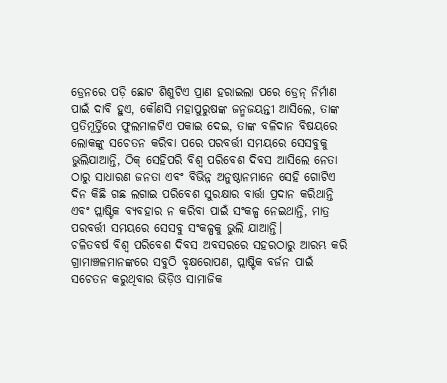ଡ୍ରେନରେ ପଡ଼ି ଛୋଟ ଶିଶୁଟିଏ ପ୍ରାଣ ହରାଇଲା ପରେ ଡ୍ରେନ୍ ନିର୍ମାଣ ପାଇଁ ଦାବି ହୁଏ, କୌଣସି ମହାପୁରୁଷଙ୍କ ଜନ୍ମଜୟନ୍ତୀ ଆସିଲେ, ତାଙ୍କ ପ୍ରତିମୂର୍ତ୍ତିରେ ଫୁଲମାଳଟିଏ ପକାଇ ଦେଇ, ତାଙ୍କ ବଳିଦାନ ବିଷୟରେ ଲୋକଙ୍କୁ ସଚେତନ କରିବା ପରେ ପରବର୍ତ୍ତୀ ସମୟରେ ସେସବୁକୁ ଭୁଲିଯାଆନ୍ତି, ଠିକ୍ ସେହିପରି ବିଶ୍ୱ ପରିବେଶ ଦିବସ ଆସିଲେ ନେତା ଠାରୁ ସାଧାରଣ ଜନତା ଏବଂ ବିଭିନ୍ନ ଅନୁଷ୍ଠାନମାନେ ସେହି ଗୋଟିଏ ଦିନ କିଛି ଗଛ ଲଗାଇ ପରିବେଶ ସୁରକ୍ଷାର ବାର୍ତ୍ତା ପ୍ରଦାନ କରିଥାନ୍ତି ଏବଂ ପ୍ଲାଷ୍ଟିକ ବ୍ୟବହାର ନ କରିବା ପାଇଁ ସଂକଳ୍ପ ନେଇଥାନ୍ତି, ମାତ୍ର ପରବର୍ତ୍ତୀ ସମୟରେ ସେସବୁ ସଂକଳ୍ପକୁ ଭୁଲି ଯାଆନ୍ତି।
ଚଳିତବର୍ଷ ବିଶ୍ୱ ପରିବେଶ ଦିବସ ଅବସରରେ ସହରଠାରୁ ଆରମ୍ଭ କରି ଗ୍ରାମାଞ୍ଚଳମାନଙ୍କରେ ସବୁଠି ବୃକ୍ଷରୋପଣ, ପ୍ଲାଷ୍ଟିକ ବର୍ଜନ ପାଇଁ ସଚେତନ କରୁଥିବାର ଭିଡ଼ିଓ ସାମାଜିକ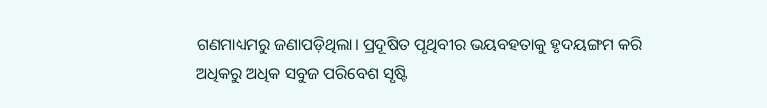ଗଣମାଧ୍ୟମରୁ ଜଣାପଡ଼ିଥିଲା। ପ୍ରଦୂଷିତ ପୃଥିବୀର ଭୟବହତାକୁ ହୃଦୟଙ୍ଗମ କରି ଅଧିକରୁ ଅଧିକ ସବୁଜ ପରିବେଶ ସୃଷ୍ଟି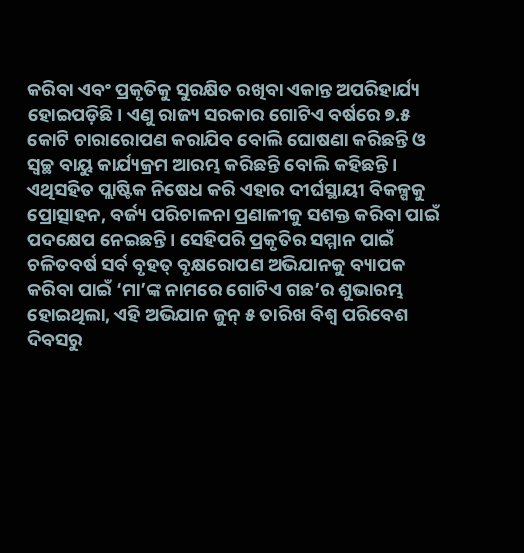କରିବା ଏବଂ ପ୍ରକୃତିକୁ ସୁରକ୍ଷିତ ରଖିବା ଏକାନ୍ତ ଅପରିହାର୍ଯ୍ୟ ହୋଇପଡ଼ିଛି। ଏଣୁ ରାଜ୍ୟ ସରକାର ଗୋଟିଏ ବର୍ଷରେ ୭.୫ କୋଟି ଚାରାରୋପଣ କରାଯିବ ବୋଲି ଘୋଷଣା କରିଛନ୍ତି ଓ ସ୍ୱଚ୍ଛ ବାୟୁ କାର୍ଯ୍ୟକ୍ରମ ଆରମ୍ଭ କରିଛନ୍ତି ବୋଲି କହିଛନ୍ତି।
ଏଥିସହିତ ପ୍ଲାଷ୍ଟିକ ନିଷେଧ କରି ଏହାର ଦୀର୍ଘସ୍ଥାୟୀ ବିକଳ୍ପକୁ ପ୍ରୋତ୍ସାହନ, ବର୍ଜ୍ୟ ପରିଚାଳନା ପ୍ରଣାଳୀକୁ ସଶକ୍ତ କରିବା ପାଇଁ ପଦକ୍ଷେପ ନେଇଛନ୍ତି। ସେହିପରି ପ୍ରକୃତିର ସମ୍ମାନ ପାଇଁ ଚଳିତବର୍ଷ ସର୍ବ ବୃହତ୍ ବୃକ୍ଷରୋପଣ ଅଭିଯାନକୁ ବ୍ୟାପକ କରିବା ପାଇଁ ‘ମା’ଙ୍କ ନାମରେ ଗୋଟିଏ ଗଛ’ର ଶୁଭାରମ୍ଭ ହୋଇଥିଲା, ଏହି ଅଭିଯାନ ଜୁନ୍ ୫ ତାରିଖ ବିଶ୍ୱ ପରିବେଶ ଦିବସରୁ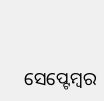ସେପ୍ଟେମ୍ବର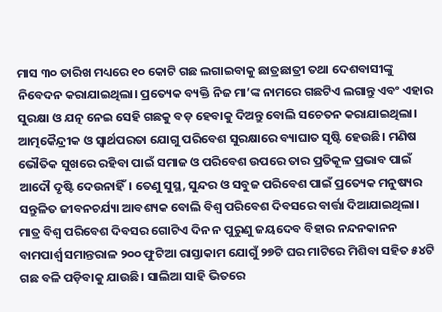ମାସ ୩୦ ତାରିଖ ମଧ୍ୟରେ ୧୦ କୋଟି ଗଛ ଲଗାଇବାକୁ ଛାତ୍ରଛାତ୍ରୀ ତଥା ଦେଶବାସୀଙ୍କୁ ନିବେଦନ କରାଯାଇଥିଲା। ପ୍ରତ୍ୟେକ ବ୍ୟକ୍ତି ନିଜ ମା’ଙ୍କ ନାମରେ ଗଛଟିଏ ଲଗାନ୍ତୁ ଏବଂ ଏହାର ସୁରକ୍ଷା ଓ ଯତ୍ନ ନେଇ ସେହି ଗଛକୁ ବଡ଼ ହେବାକୁ ଦିଅନ୍ତୁ ବୋଲି ସଚେତନ କରାଯାଇଥିଲା।
ଆତ୍ମକୈନ୍ଦ୍ରୀକ ଓ ସ୍ୱାର୍ଥପରତା ଯୋଗୁ ପରିବେଶ ସୁରକ୍ଷାରେ ବ୍ୟାଘାତ ସୃଷ୍ଟି ହେଉଛି। ମଣିଷ ଭୌତିକ ସୁଖରେ ରହିବା ପାଇଁ ସମାଜ ଓ ପରିବେଶ ଉପରେ ତାର ପ୍ରତିକୂଳ ପ୍ରଭାବ ପାଇଁ ଆଦୌ ଦୃଷ୍ଟି ଦେଉନାହିଁ। ତେଣୁ ସୁସ୍ଥ, ସୁନ୍ଦର ଓ ସବୁଜ ପରିବେଶ ପାଇଁ ପ୍ରତ୍ୟେକ ମନୁଷ୍ୟର ସନ୍ତୁଳିତ ଜୀବନଚର୍ଯ୍ୟା ଆବଶ୍ୟକ ବୋଲି ବିଶ୍ୱ ପରିବେଶ ଦିବସରେ ବାର୍ତ୍ତା ଦିଆଯାଇଥିଲା। ମାତ୍ର ବିଶ୍ୱ ପରିବେଶ ଦିବସର ଗୋଟିଏ ଦିନ ନ ପୁରୁଣୁ ଜୟଦେବ ବିହାର ନନ୍ଦନକାନନ ବାମପାର୍ଶ୍ଵ ସମାନ୍ତରାଳ ୨୦୦ ଫୁଟିଆ ରାସ୍ତାକାମ ଯୋଗୁଁ ୨୭ଟି ଘର ମାଟିରେ ମିଶିବା ସହିତ ୫୪ଟି ଗଛ ବଳି ପଡ଼ିବାକୁ ଯାଉଛି। ସାଲିଆ ସାହି ଭିତରେ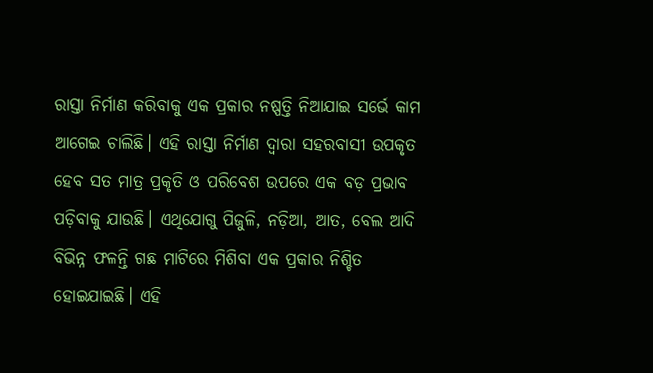ରାସ୍ତା ନିର୍ମାଣ କରିବାକୁ ଏକ ପ୍ରକାର ନଷ୍ପତ୍ତି ନିଆଯାଇ ସର୍ଭେ କାମ ଆଗେଇ ଚାଲିଛି। ଏହି ରାସ୍ତା ନିର୍ମାଣ ଦ୍ୱାରା ସହରବାସୀ ଉପକୃତ ହେବ ସତ ମାତ୍ର ପ୍ରକୃତି ଓ ପରିବେଶ ଉପରେ ଏକ ବଡ଼ ପ୍ରଭାବ ପଡ଼ିବାକୁ ଯାଉଛି। ଏଥିଯୋଗୁ ପିଜୁଳି, ନଡ଼ିଆ, ଆତ, ବେଲ ଆଦି ବିଭିନ୍ନ ଫଳନ୍ତି ଗଛ ମାଟିରେ ମିଶିବା ଏକ ପ୍ରକାର ନିଶ୍ଚିତ ହୋଇଯାଇଛି। ଏହି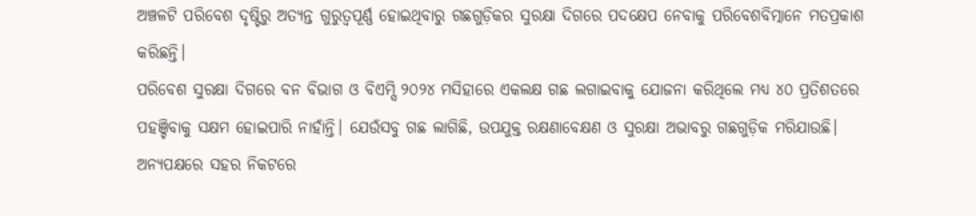ଅଞ୍ଚଳଟି ପରିବେଶ ଦୃଷ୍ଟିରୁ ଅତ୍ୟନ୍ତ ଗୁରୁତ୍ୱପୂର୍ଣ୍ଣ ହୋଇଥିବାରୁ ଗଛଗୁଡ଼ିକର ସୁରକ୍ଷା ଦିଗରେ ପଦକ୍ଷେପ ନେବାକୁ ପରିବେଶବିତ୍ମାନେ ମତପ୍ରକାଶ କରିଛନ୍ତି।
ପରିବେଶ ସୁରକ୍ଷା ଦିଗରେ ବନ ବିଭାଗ ଓ ବିଏମ୍ସି ୨୦୨୪ ମସିହାରେ ଏକଲକ୍ଷ ଗଛ ଲଗାଇବାକୁ ଯୋଜନା କରିଥିଲେ ମଧ୍ୟ ୪୦ ପ୍ରତିଶତରେ ପହଞ୍ଚିବାକୁ ସକ୍ଷମ ହୋଇପାରି ନାହାଁନ୍ତି। ଯେଉଁସବୁ ଗଛ ଲାଗିଛି, ଉପଯୁକ୍ତ ରକ୍ଷଣାବେକ୍ଷଣ ଓ ସୁରକ୍ଷା ଅଭାବରୁ ଗଛଗୁଡ଼ିକ ମରିଯାଉଛି।
ଅନ୍ୟପକ୍ଷରେ ସହର ନିକଟରେ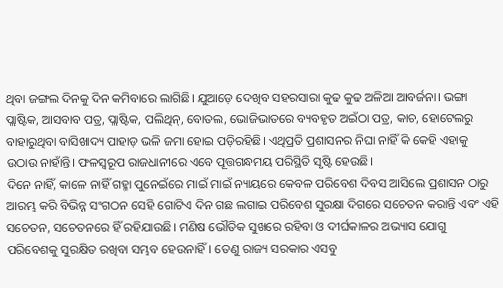ଥିବା ଜଙ୍ଗଲ ଦିନକୁ ଦିନ କମିବାରେ ଲାଗିଛି। ଯୁଆଡ଼େ ଦେଖିବ ସହରସାରା କୁଢ କୁଢ ଅଳିଆ ଆବର୍ଜନା। ଭଙ୍ଗା ପ୍ଲାଷ୍ଟିକ, ଆସବାବ ପତ୍ର, ପ୍ଲାଷ୍ଟିକ, ପଲିଥିନ୍, ବୋତଲ, ଭୋଜିଭାତରେ ବ୍ୟବହୃତ ଅଇଁଠା ପତ୍ର, କାଚ, ହୋଟେଲରୁ ବାହାରୁଥିବା ବାସିଖାଦ୍ୟ ପାହାଡ଼ ଭଳି ଜମା ହୋଇ ପଡ଼ିରହିଛି। ଏଥିପ୍ରତି ପ୍ରଶାସନର ନିଘା ନାହିଁ କି କେହି ଏହାକୁ ଉଠାଉ ନାହାଁନ୍ତି। ଫଳସ୍ୱରୂପ ରାଜଧାନୀରେ ଏବେ ପୂତ୍ତଗନ୍ଧମୟ ପରିସ୍ଥିତି ସୃଷ୍ଟି ହେଉଛି।
ଦିନେ ନାହିଁ, କାଳେ ନାହିଁ ଗହ୍ମା ପୁନେଇଁରେ ମାଇଁ ମାଇଁ ନ୍ୟାୟରେ କେବଳ ପରିବେଶ ଦିବସ ଆସିଲେ ପ୍ରଶାସନ ଠାରୁ ଆରମ୍ଭ କରି ବିଭିନ୍ନ ସଂଗଠନ ସେହି ଗୋଟିଏ ଦିନ ଗଛ ଲଗାଇ ପରିବେଶ ସୁରକ୍ଷା ଦିଗରେ ସଚେତନ କରାନ୍ତି ଏବଂ ଏହି ସଚେତନ, ସଚେତନରେ ହିଁ ରହିଯାଉଛି। ମଣିଷ ଭୌତିକ ସୁଖରେ ରହିବା ଓ ଦୀର୍ଘକାଳର ଅଭ୍ୟାସ ଯୋଗୁ ପରିବେଶକୁ ସୁରକ୍ଷିତ ରଖିବା ସମ୍ଭବ ହେଉନାହିଁ। ତେଣୁ ରାଜ୍ୟ ସରକାର ଏସବୁ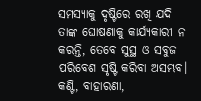ସମସ୍ୟାକୁ ଦୃଷ୍ଟିରେ ରଖି ଯଦି ତାଙ୍କ ଘୋଷଣାକୁ କାର୍ଯ୍ୟକାରୀ ନ କରନ୍ତି, ତେବେ ସୁସ୍ଥ ଓ ସବୁଜ ପରିବେଶ ସୃଷ୍ଟି କରିବା ଅସମ୍ଭବ।
କଣ୍ଟି, ବାହାରଣା,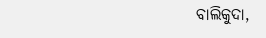ବାଲିକୁଦା,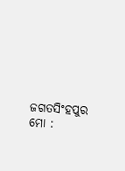ଜଗତସିଂହପୁର
ମୋ :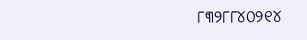୮୩୨୮୮୪୦୨୧୪